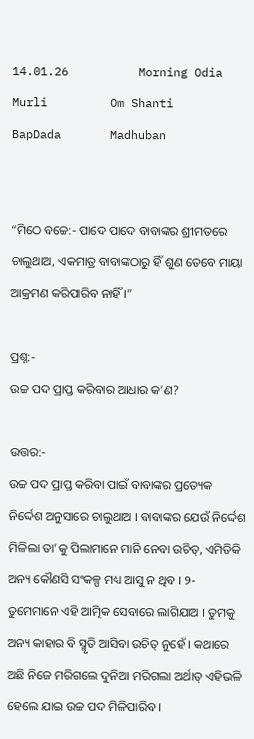14.01.26          Morning Odia Murli         Om Shanti         BapDada       Madhuban


“ମିଠେ ବଚ୍ଚେ:- ପାଦେ ପାଦେ ବାବାଙ୍କର ଶ୍ରୀମତରେ ଚାଲୁଥାଅ, ଏକମାତ୍ର ବାବାଙ୍କଠାରୁ ହିଁ ଶୁଣ ତେବେ ମାୟା ଆକ୍ରମଣ କରିପାରିବ ନାହିଁ ।”

ପ୍ରଶ୍ନ:-
ଉଚ୍ଚ ପଦ ପ୍ରାପ୍ତ କରିବାର ଆଧାର କ’ଣ?

ଉତ୍ତର:-
ଉଚ୍ଚ ପଦ ପ୍ରାପ୍ତ କରିବା ପାଇଁ ବାବାଙ୍କର ପ୍ରତ୍ୟେକ ନିର୍ଦ୍ଦେଶ ଅନୁସାରେ ଚାଲୁଥାଅ । ବାବାଙ୍କର ଯେଉଁ ନିର୍ଦ୍ଦେଶ ମିଳିଲା ତା’କୁ ପିଲାମାନେ ମାନି ନେବା ଉଚିତ୍‌, ଏମିତିକି ଅନ୍ୟ କୌଣସି ସଂକଳ୍ପ ମଧ୍ୟ ଆସୁ ନ ଥିବ । ୨- ତୁମେମାନେ ଏହି ଆତ୍ମିକ ସେବାରେ ଲାଗିଯାଅ । ତୁମକୁ ଅନ୍ୟ କାହାର ବି ସ୍ମୃତି ଆସିବା ଉଚିତ୍ ନୁହେଁ । କଥାରେ ଅଛି ନିଜେ ମରିଗଲେ ଦୁନିଆ ମରିଗଲା ଅର୍ଥାତ୍ ଏହିଭଳି ହେଲେ ଯାଇ ଉଚ୍ଚ ପଦ ମିଳିପାରିବ ।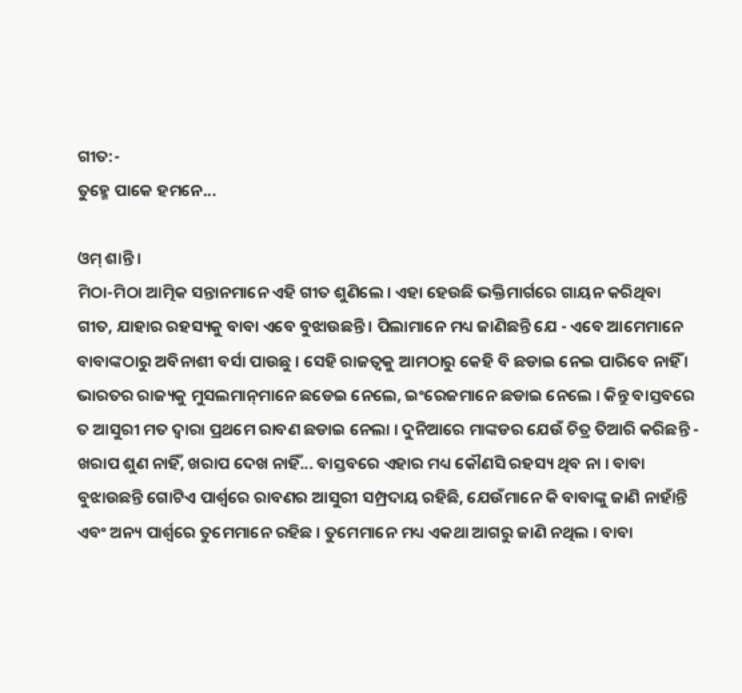ଗୀତ:-
ତୁହ୍ମେ ପାକେ ହମନେ...

ଓମ୍ ଶାନ୍ତି ।
ମିଠା-ମିଠା ଆତ୍ମିକ ସନ୍ତାନମାନେ ଏହି ଗୀତ ଶୁଣିଲେ । ଏହା ହେଉଛି ଭକ୍ତିମାର୍ଗରେ ଗାୟନ କରିଥିବା ଗୀତ, ଯାହାର ରହସ୍ୟକୁ ବାବା ଏବେ ବୁଝାଉଛନ୍ତି । ପିଲାମାନେ ମଧ୍ୟ ଜାଣିଛନ୍ତି ଯେ - ଏବେ ଆମେମାନେ ବାବାଙ୍କଠାରୁ ଅବିନାଶୀ ବର୍ସା ପାଉଛୁ । ସେହି ରାଜତ୍ୱକୁ ଆମଠାରୁ କେହି ବି ଛଡାଇ ନେଇ ପାରିବେ ନାହିଁ । ଭାରତର ରାଜ୍ୟକୁ ମୁସଲମାନ୍‌ମାନେ ଛଡେଇ ନେଲେ, ଇଂରେଜମାନେ ଛଡାଇ ନେଲେ । କିନ୍ତୁ ବାସ୍ତବରେ ତ ଆସୁରୀ ମତ ଦ୍ୱାରା ପ୍ରଥମେ ରାବଣ ଛଡାଇ ନେଲା । ଦୁନିଆରେ ମାଙ୍କଡର ଯେଉଁ ଚିତ୍ର ତିଆରି କରିଛନ୍ତି - ଖରାପ ଶୁଣ ନାହିଁ, ଖରାପ ଦେଖ ନାହିଁ... ବାସ୍ତବରେ ଏହାର ମଧ୍ୟ କୌଣସି ରହସ୍ୟ ଥିବ ନା । ବାବା ବୁଝାଉଛନ୍ତି ଗୋଟିଏ ପାର୍ଶ୍ଵରେ ରାବଣର ଆସୁରୀ ସମ୍ପ୍ରଦାୟ ରହିଛି, ଯେଉଁମାନେ କି ବାବାଙ୍କୁ ଜାଣି ନାହାଁନ୍ତି ଏବଂ ଅନ୍ୟ ପାର୍ଶ୍ଵରେ ତୁମେମାନେ ରହିଛ । ତୁମେମାନେ ମଧ୍ୟ ଏକଥା ଆଗରୁ ଜାଣି ନଥିଲ । ବାବା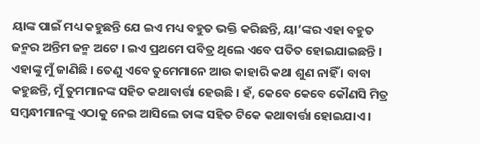ୟାଙ୍କ ପାଇଁ ମଧ୍ୟ କହୁଛନ୍ତି ଯେ ଇଏ ମଧ୍ୟ ବହୁତ ଭକ୍ତି କରିଛନ୍ତି, ୟା’ଙ୍କର ଏହା ବହୁତ ଜନ୍ମର ଅନ୍ତିମ ଜନ୍ମ ଅଟେ । ଇଏ ପ୍ରଥମେ ପବିତ୍ର ଥିଲେ ଏବେ ପତିତ ହୋଇଯାଇଛନ୍ତି । ଏହାଙ୍କୁ ମୁଁ ଜାଣିଛି । ତେଣୁ ଏବେ ତୁମେମାନେ ଆଉ କାହାରି କଥା ଶୁଣ ନାହିଁ । ବାବା କହୁଛନ୍ତି, ମୁଁ ତୁମମାନଙ୍କ ସହିତ କଥାବାର୍ତ୍ତା ହେଉଛି । ହଁ, କେବେ କେବେ କୌଣସି ମିତ୍ର ସମ୍ବନ୍ଧୀମାନଙ୍କୁ ଏଠାକୁ ନେଇ ଆସିଲେ ତାଙ୍କ ସହିତ ଟିକେ କଥାବାର୍ତ୍ତା ହୋଇଯାଏ ।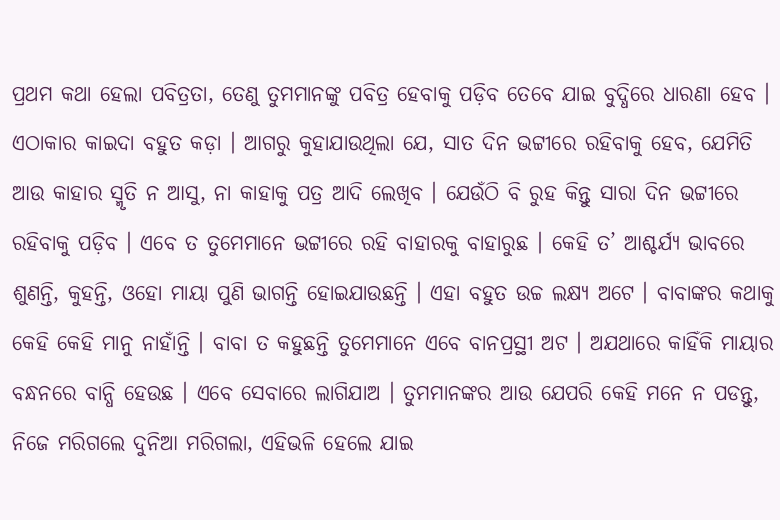ପ୍ରଥମ କଥା ହେଲା ପବିତ୍ରତା, ତେଣୁ ତୁମମାନଙ୍କୁ ପବିତ୍ର ହେବାକୁ ପଡ଼ିବ ତେବେ ଯାଇ ବୁଦ୍ଧିରେ ଧାରଣା ହେବ । ଏଠାକାର କାଇଦା ବହୁତ କଡ଼ା । ଆଗରୁ କୁହାଯାଉଥିଲା ଯେ, ସାତ ଦିନ ଭଟ୍ଟୀରେ ରହିବାକୁ ହେବ, ଯେମିତି ଆଉ କାହାର ସ୍ମୃତି ନ ଆସୁ, ନା କାହାକୁ ପତ୍ର ଆଦି ଲେଖିବ । ଯେଉଁଠି ବି ରୁହ କିନ୍ତୁ ସାରା ଦିନ ଭଟ୍ଟୀରେ ରହିବାକୁ ପଡ଼ିବ । ଏବେ ତ ତୁମେମାନେ ଭଟ୍ଟୀରେ ରହି ବାହାରକୁ ବାହାରୁଛ । କେହି ତ’ ଆଶ୍ଚର୍ଯ୍ୟ ଭାବରେ ଶୁଣନ୍ତି, କୁହନ୍ତି, ଓହୋ ମାୟା ପୁଣି ଭାଗନ୍ତି ହୋଇଯାଉଛନ୍ତି । ଏହା ବହୁତ ଉଚ୍ଚ ଲକ୍ଷ୍ୟ ଅଟେ । ବାବାଙ୍କର କଥାକୁ କେହି କେହି ମାନୁ ନାହାଁନ୍ତି । ବାବା ତ କହୁଛନ୍ତି ତୁମେମାନେ ଏବେ ବାନପ୍ରସ୍ଥୀ ଅଟ । ଅଯଥାରେ କାହିଁକି ମାୟାର ବନ୍ଧନରେ ବାନ୍ଧି ହେଉଛ । ଏବେ ସେବାରେ ଲାଗିଯାଅ । ତୁମମାନଙ୍କର ଆଉ ଯେପରି କେହି ମନେ ନ ପଡନ୍ତୁ, ନିଜେ ମରିଗଲେ ଦୁନିଆ ମରିଗଲା, ଏହିଭଳି ହେଲେ ଯାଇ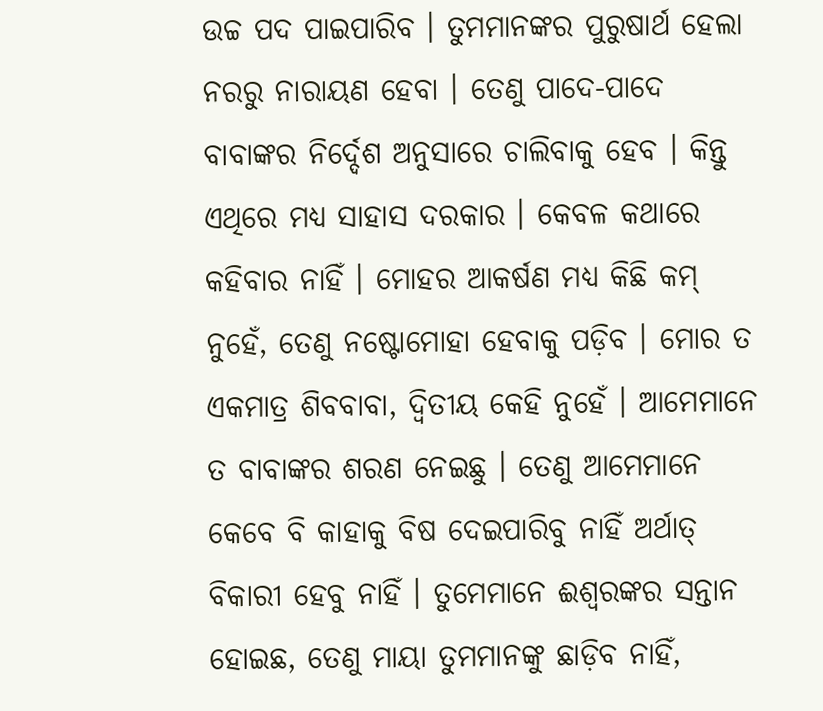ଉଚ୍ଚ ପଦ ପାଇପାରିବ । ତୁମମାନଙ୍କର ପୁରୁଷାର୍ଥ ହେଲା ନରରୁ ନାରାୟଣ ହେବା । ତେଣୁ ପାଦେ-ପାଦେ ବାବାଙ୍କର ନିର୍ଦ୍ଦେଶ ଅନୁସାରେ ଚାଲିବାକୁ ହେବ । କିନ୍ତୁ ଏଥିରେ ମଧ୍ୟ ସାହାସ ଦରକାର । କେବଳ କଥାରେ କହିବାର ନାହିଁ । ମୋହର ଆକର୍ଷଣ ମଧ୍ୟ କିଛି କମ୍ ନୁହେଁ, ତେଣୁ ନଷ୍ଟୋମୋହା ହେବାକୁ ପଡ଼ିବ । ମୋର ତ ଏକମାତ୍ର ଶିବବାବା, ଦ୍ୱିତୀୟ କେହି ନୁହେଁ । ଆମେମାନେ ତ ବାବାଙ୍କର ଶରଣ ନେଇଛୁ । ତେଣୁ ଆମେମାନେ କେବେ ବି କାହାକୁ ବିଷ ଦେଇପାରିବୁ ନାହିଁ ଅର୍ଥାତ୍ ବିକାରୀ ହେବୁ ନାହିଁ । ତୁମେମାନେ ଈଶ୍ୱରଙ୍କର ସନ୍ତାନ ହୋଇଛ, ତେଣୁ ମାୟା ତୁମମାନଙ୍କୁ ଛାଡ଼ିବ ନାହିଁ,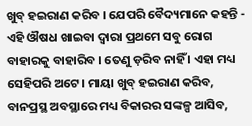ଖୁବ୍ ହଇରାଣ କରିବ । ଯେପରି ବୈଦ୍ୟମାନେ କହନ୍ତି - ଏହି ଔଷଧ ଖାଇବା ଦ୍ୱାରା ପ୍ରଥମେ ସବୁ ରୋଗ ବାହାରକୁ ବାହାରିବ । ତେଣୁ ଡ଼ରିବ ନାହିଁ । ଏହା ମଧ୍ୟ ସେହିପରି ଅଟେ । ମାୟା ଖୁବ୍ ହଇରାଣ କରିବ, ବାନପ୍ରସ୍ଥ ଅବସ୍ଥାରେ ମଧ୍ୟ ବିକାରର ସଙ୍କଳ୍ପ ଆସିବ,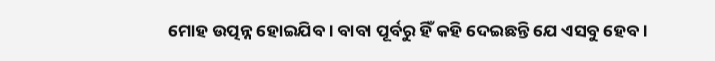ମୋହ ଉତ୍ପନ୍ନ ହୋଇଯିବ । ବାବା ପୂର୍ବରୁ ହିଁ କହି ଦେଇଛନ୍ତି ଯେ ଏସବୁ ହେବ ।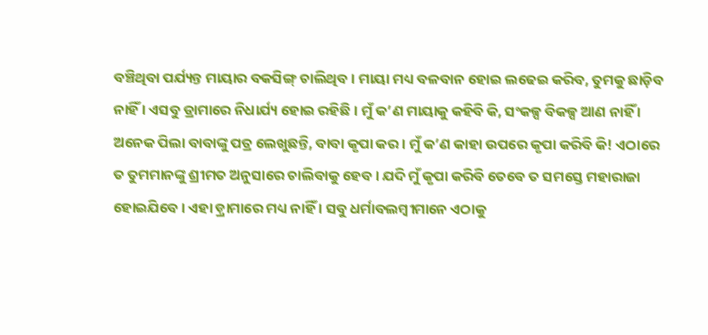ବଞ୍ଚିଥିବା ପର୍ଯ୍ୟନ୍ତ ମାୟାର ବକସିଙ୍ଗ୍ ଚାଲିଥିବ । ମାୟା ମଧ୍ୟ ବଳବାନ ହୋଇ ଲଢେଇ କରିବ, ତୁମକୁ ଛାଡ଼ିବ ନାହିଁ । ଏସବୁ ଡ୍ରାମାରେ ନିଧାର୍ଯ୍ୟ ହୋଇ ରହିଛି । ମୁଁ କ’ଣ ମାୟାକୁ କହିବି କି, ସଂକଳ୍ପ ବିକଳ୍ପ ଆଣ ନାହିଁ । ଅନେକ ପିଲା ବାବାଙ୍କୁ ପତ୍ର ଲେଖୁଛନ୍ତି, ବାବା କୃପା କର । ମୁଁ କ’ଣ କାହା ଉପରେ କୃପା କରିବି କି! ଏଠାରେ ତ ତୁମମାନଙ୍କୁ ଶ୍ରୀମତ ଅନୁସାରେ ଚାଲିବାକୁ ହେବ । ଯଦି ମୁଁ କୃପା କରିବି ତେବେ ତ ସମସ୍ତେ ମହାରାଜା ହୋଇଯିବେ । ଏହା ଡ଼୍ରାମାରେ ମଧ୍ୟ ନାହିଁ । ସବୁ ଧର୍ମାବଲମ୍ବୀମାନେ ଏଠାକୁ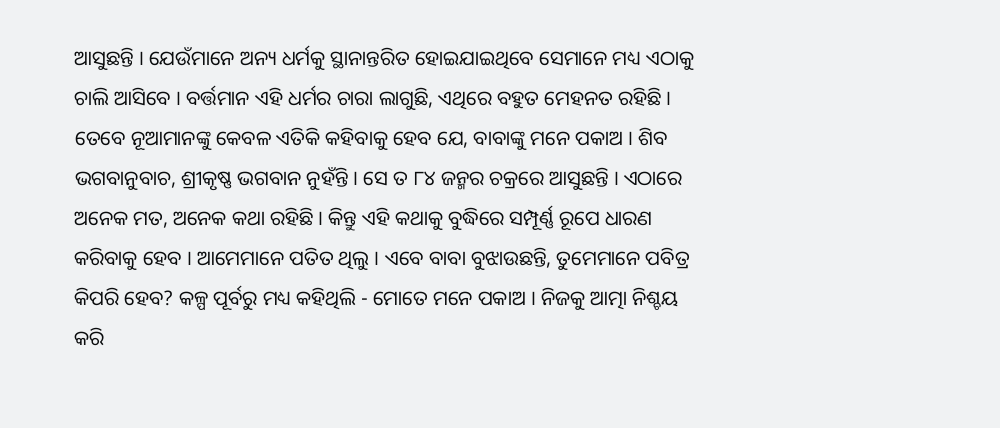ଆସୁଛନ୍ତି । ଯେଉଁମାନେ ଅନ୍ୟ ଧର୍ମକୁ ସ୍ଥାନାନ୍ତରିତ ହୋଇଯାଇଥିବେ ସେମାନେ ମଧ୍ୟ ଏଠାକୁ ଚାଲି ଆସିବେ । ବର୍ତ୍ତମାନ ଏହି ଧର୍ମର ଚାରା ଲାଗୁଛି, ଏଥିରେ ବହୁତ ମେହନତ ରହିଛି । ତେବେ ନୂଆମାନଙ୍କୁ କେବଳ ଏତିକି କହିବାକୁ ହେବ ଯେ, ବାବାଙ୍କୁ ମନେ ପକାଅ । ଶିବ ଭଗବାନୁବାଚ, ଶ୍ରୀକୃଷ୍ଣ ଭଗବାନ ନୁହଁନ୍ତି । ସେ ତ ୮୪ ଜନ୍ମର ଚକ୍ରରେ ଆସୁଛନ୍ତି । ଏଠାରେ ଅନେକ ମତ, ଅନେକ କଥା ରହିଛି । କିନ୍ତୁ ଏହି କଥାକୁ ବୁଦ୍ଧିରେ ସମ୍ପୂର୍ଣ୍ଣ ରୂପେ ଧାରଣ କରିବାକୁ ହେବ । ଆମେମାନେ ପତିତ ଥିଲୁ । ଏବେ ବାବା ବୁଝାଉଛନ୍ତି, ତୁମେମାନେ ପବିତ୍ର କିପରି ହେବ? କଳ୍ପ ପୂର୍ବରୁ ମଧ୍ୟ କହିଥିଲି - ମୋତେ ମନେ ପକାଅ । ନିଜକୁ ଆତ୍ମା ନିଶ୍ଚୟ କରି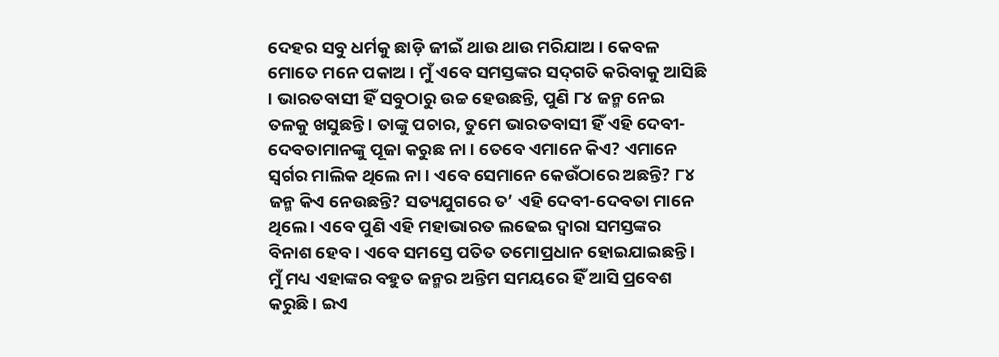ଦେହର ସବୁ ଧର୍ମକୁ ଛାଡ଼ି ଜୀଇଁ ଥାଉ ଥାଉ ମରିଯାଅ । କେବଳ ମୋତେ ମନେ ପକାଅ । ମୁଁ ଏବେ ସମସ୍ତଙ୍କର ସଦ୍‌ଗତି କରିବାକୁ ଆସିଛି । ଭାରତବାସୀ ହିଁ ସବୁଠାରୁ ଉଚ୍ଚ ହେଉଛନ୍ତି, ପୁଣି ୮୪ ଜନ୍ମ ନେଇ ତଳକୁ ଖସୁଛନ୍ତି । ତାଙ୍କୁ ପଚାର, ତୁମେ ଭାରତବାସୀ ହିଁ ଏହି ଦେବୀ-ଦେବତାମାନଙ୍କୁ ପୂଜା କରୁଛ ନା । ତେବେ ଏମାନେ କିଏ? ଏମାନେ ସ୍ୱର୍ଗର ମାଲିକ ଥିଲେ ନା । ଏବେ ସେମାନେ କେଉଁଠାରେ ଅଛନ୍ତି? ୮୪ ଜନ୍ମ କିଏ ନେଉଛନ୍ତି? ସତ୍ୟଯୁଗରେ ତ’ ଏହି ଦେବୀ-ଦେବତା ମାନେ ଥିଲେ । ଏବେ ପୁଣି ଏହି ମହାଭାରତ ଲଢେଇ ଦ୍ୱାରା ସମସ୍ତଙ୍କର ବିନାଶ ହେବ । ଏବେ ସମସ୍ତେ ପତିତ ତମୋପ୍ରଧାନ ହୋଇଯାଇଛନ୍ତି । ମୁଁ ମଧ୍ୟ ଏହାଙ୍କର ବହୁତ ଜନ୍ମର ଅନ୍ତିମ ସମୟରେ ହିଁ ଆସି ପ୍ରବେଶ କରୁଛି । ଇଏ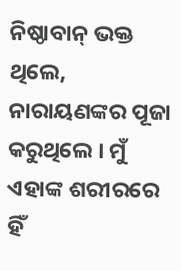ନିଷ୍ଠାବାନ୍ ଭକ୍ତ ଥିଲେ, ନାରାୟଣଙ୍କର ପୂଜା କରୁଥିଲେ । ମୁଁ ଏହାଙ୍କ ଶରୀରରେ ହିଁ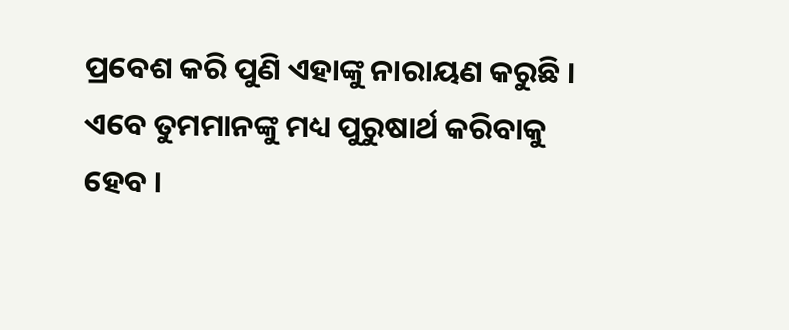ପ୍ରବେଶ କରି ପୁଣି ଏହାଙ୍କୁ ନାରାୟଣ କରୁଛି । ଏବେ ତୁମମାନଙ୍କୁ ମଧ୍ୟ ପୁରୁଷାର୍ଥ କରିବାକୁ ହେବ ।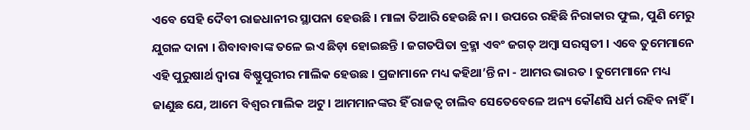ଏବେ ସେହି ଦୈବୀ ରାଜଧାନୀର ସ୍ଥାପନା ହେଉଛି । ମାଳା ତିଆରି ହେଉଛି ନା । ଉପରେ ରହିଛି ନିରାକାର ଫୁଲ, ପୁଣି ମେରୁ ଯୁଗଳ ଦାନା । ଶିବାବାବାଙ୍କ ତଳେ ଇଏ ଛିଡ଼ା ହୋଇଛନ୍ତି । ଜଗତପିତା ବ୍ରହ୍ମା ଏବଂ ଜଗତ୍ ଅମ୍ବା ସରସ୍ୱତୀ । ଏବେ ତୁମେମାନେ ଏହି ପୁରୁଷାର୍ଥ ଦ୍ୱାରା ବିଷ୍ଣୁପୁରୀର ମାଲିକ ହେଉଛ । ପ୍ରଜାମାନେ ମଧ୍ୟ କହିଥା’ନ୍ତି ନା - ଆମର ଭାରତ । ତୁମେମାନେ ମଧ୍ୟ ଜାଣୁଛ ଯେ, ଆମେ ବିଶ୍ୱର ମାଲିକ ଅଟୁ । ଆମମାନଙ୍କର ହିଁ ରାଜତ୍ୱ ଚାଲିବ ସେତେବେଳେ ଅନ୍ୟ କୌଣସି ଧର୍ମ ରହିବ ନାହିଁ ।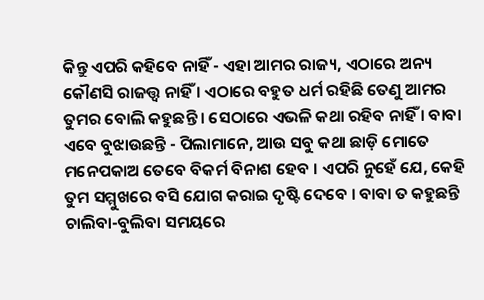କିନ୍ତୁ ଏପରି କହିବେ ନାହିଁ - ଏହା ଆମର ରାଜ୍ୟ, ଏଠାରେ ଅନ୍ୟ କୌଣସି ରାଜତ୍ତ୍ୱ ନାହିଁ । ଏଠାରେ ବହୁତ ଧର୍ମ ରହିଛି ତେଣୁ ଆମର ତୁମର ବୋଲି କହୁଛନ୍ତି । ସେଠାରେ ଏଭଳି କଥା ରହିବ ନାହିଁ । ବାବା ଏବେ ବୁଝାଉଛନ୍ତି - ପିଲାମାନେ, ଆଉ ସବୁ କଥା ଛାଡ଼ି ମୋତେ ମନେପକାଅ ତେବେ ବିକର୍ମ ବିନାଶ ହେବ । ଏପରି ନୁହେଁ ଯେ, କେହି ତୁମ ସମ୍ମୁଖରେ ବସି ଯୋଗ କରାଇ ଦୃଷ୍ଟି ଦେବେ । ବାବା ତ କହୁଛନ୍ତି ଚାଲିବା-ବୁଲିବା ସମୟରେ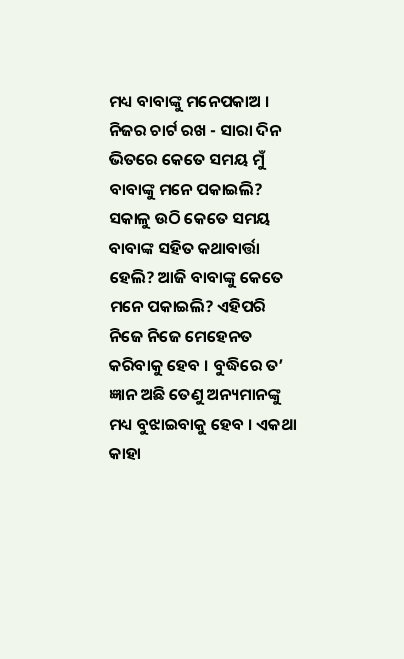ମଧ୍ୟ ବାବାଙ୍କୁ ମନେପକାଅ । ନିଜର ଚାର୍ଟ ରଖ - ସାରା ଦିନ ଭିତରେ କେତେ ସମୟ ମୁଁ ବାବାଙ୍କୁ ମନେ ପକାଇଲି? ସକାଳୁ ଉଠି କେତେ ସମୟ ବାବାଙ୍କ ସହିତ କଥାବାର୍ତ୍ତା ହେଲି? ଆଜି ବାବାଙ୍କୁ କେତେ ମନେ ପକାଇଲି? ଏହିପରି ନିଜେ ନିଜେ ମେହେନତ କରିବାକୁ ହେବ । ବୁଦ୍ଧିରେ ତ’ ଜ୍ଞାନ ଅଛି ତେଣୁ ଅନ୍ୟମାନଙ୍କୁ ମଧ୍ୟ ବୁଝାଇବାକୁ ହେବ । ଏକଥା କାହା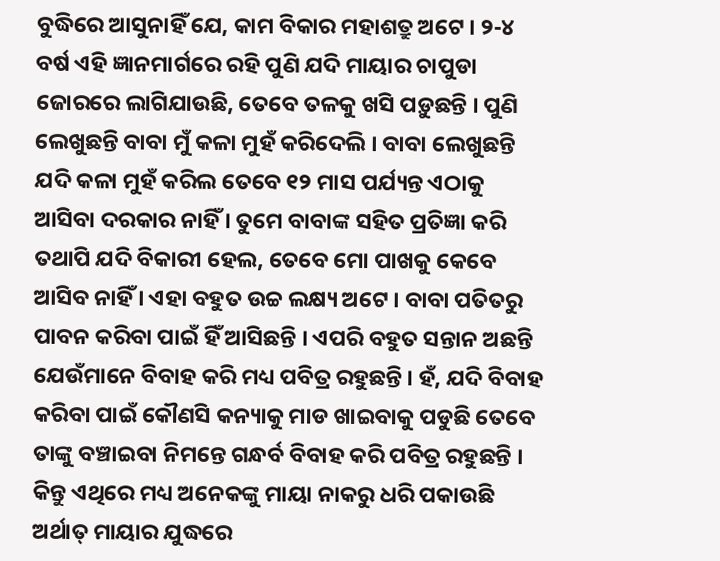ବୁଦ୍ଧିରେ ଆସୁନାହିଁ ଯେ, କାମ ବିକାର ମହାଶତ୍ରୁ ଅଟେ । ୨-୪ ବର୍ଷ ଏହି ଜ୍ଞାନମାର୍ଗରେ ରହି ପୁଣି ଯଦି ମାୟାର ଚାପୁଡା ଜୋରରେ ଲାଗିଯାଉଛି, ତେବେ ତଳକୁ ଖସି ପଡ଼ୁଛନ୍ତି । ପୁଣି ଲେଖୁଛନ୍ତି ବାବା ମୁଁ କଳା ମୁହଁ କରିଦେଲି । ବାବା ଲେଖୁଛନ୍ତି ଯଦି କଳା ମୁହଁ କରିଲ ତେବେ ୧୨ ମାସ ପର୍ଯ୍ୟନ୍ତ ଏଠାକୁ ଆସିବା ଦରକାର ନାହିଁ । ତୁମେ ବାବାଙ୍କ ସହିତ ପ୍ରତିଜ୍ଞା କରି ତଥାପି ଯଦି ବିକାରୀ ହେଲ, ତେବେ ମୋ ପାଖକୁ କେବେ ଆସିବ ନାହିଁ । ଏହା ବହୁତ ଉଚ୍ଚ ଲକ୍ଷ୍ୟ ଅଟେ । ବାବା ପତିତରୁ ପାବନ କରିବା ପାଇଁ ହିଁ ଆସିଛନ୍ତି । ଏପରି ବହୁତ ସନ୍ତାନ ଅଛନ୍ତି ଯେଉଁମାନେ ବିବାହ କରି ମଧ୍ୟ ପବିତ୍ର ରହୁଛନ୍ତି । ହଁ, ଯଦି ବିବାହ କରିବା ପାଇଁ କୌଣସି କନ୍ୟାକୁ ମାଡ ଖାଇବାକୁ ପଡୁଛି ତେବେ ତାଙ୍କୁ ବଞ୍ଚାଇବା ନିମନ୍ତେ ଗନ୍ଧର୍ବ ବିବାହ କରି ପବିତ୍ର ରହୁଛନ୍ତି । କିନ୍ତୁ ଏଥିରେ ମଧ୍ୟ ଅନେକଙ୍କୁ ମାୟା ନାକରୁ ଧରି ପକାଉଛି ଅର୍ଥାତ୍ ମାୟାର ଯୁଦ୍ଧରେ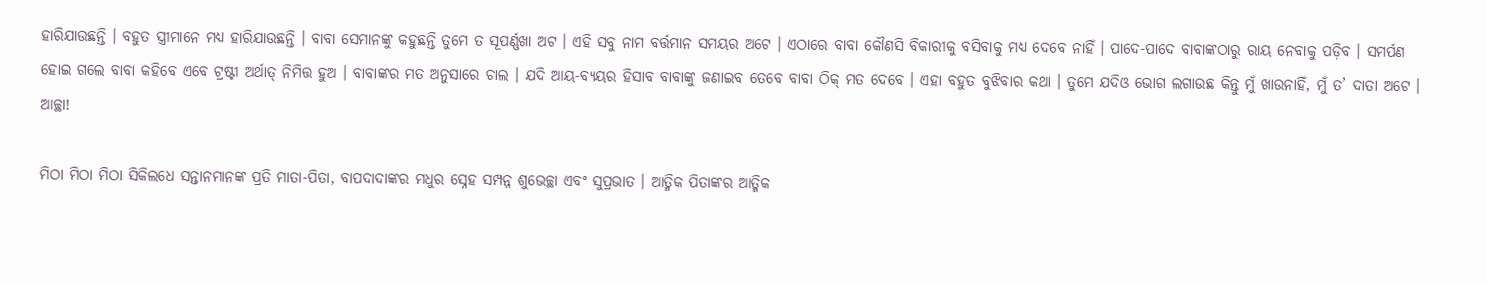ହାରିଯାଉଛନ୍ତି । ବହୁତ ସ୍ତ୍ରୀମାନେ ମଧ୍ୟ ହାରିଯାଉଛନ୍ତି । ବାବା ସେମାନଙ୍କୁ କହୁଛନ୍ତି ତୁମେ ତ ସୂପର୍ଣ୍ଣଖା ଅଟ । ଏହି ସବୁ ନାମ ବର୍ତ୍ତମାନ ସମୟର ଅଟେ । ଏଠାରେ ବାବା କୌଣସି ବିକାରୀକୁ ବସିବାକୁ ମଧ୍ୟ ଦେବେ ନାହିଁ । ପାଦେ-ପାଦେ ବାବାଙ୍କଠାରୁ ରାୟ ନେବାକୁ ପଡ଼ିବ । ସମର୍ପଣ ହୋଇ ଗଲେ ବାବା କହିବେ ଏବେ ଟ୍ରଷ୍ଟୀ ଅର୍ଥାତ୍ ନିମିତ୍ତ ହୁଅ । ବାବାଙ୍କର ମତ ଅନୁସାରେ ଚାଲ । ଯଦି ଆୟ-ବ୍ୟୟର ହିସାବ ବାବାଙ୍କୁ ଜଣାଇବ ତେବେ ବାବା ଠିକ୍ ମତ ଦେବେ । ଏହା ବହୁତ ବୁଝିବାର କଥା । ତୁମେ ଯଦିଓ ଭୋଗ ଲଗାଉଛ କିନ୍ତୁ ମୁଁ ଖାଉନାହିଁ, ମୁଁ ତ’ ଦାତା ଅଟେ । ଆଚ୍ଛା!

ମିଠା ମିଠା ମିଠା ସିକିଲଧେ ସନ୍ତାନମାନଙ୍କ ପ୍ରତି ମାତା-ପିତା, ବାପଦାଦାଙ୍କର ମଧୁର ସ୍ନେହ ସମ୍ପନ୍ନ ଶୁଭେଚ୍ଛା ଏବଂ ସୁପ୍ରଭାତ । ଆତ୍ମିକ ପିତାଙ୍କର ଆତ୍ମିକ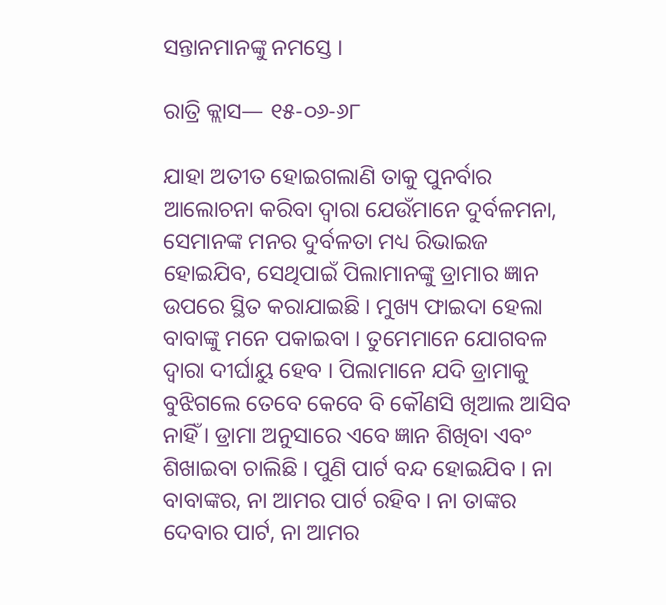ସନ୍ତାନମାନଙ୍କୁ ନମସ୍ତେ ।

ରାତ୍ରି କ୍ଲାସ— ୧୫-୦୬-୬୮

ଯାହା ଅତୀତ ହୋଇଗଲାଣି ତାକୁ ପୁନର୍ବାର ଆଲୋଚନା କରିବା ଦ୍ୱାରା ଯେଉଁମାନେ ଦୁର୍ବଳମନା, ସେମାନଙ୍କ ମନର ଦୁର୍ବଳତା ମଧ୍ୟ ରିଭାଇଜ ହୋଇଯିବ, ସେଥିପାଇଁ ପିଲାମାନଙ୍କୁ ଡ୍ରାମାର ଜ୍ଞାନ ଉପରେ ସ୍ଥିତ କରାଯାଇଛି । ମୁଖ୍ୟ ଫାଇଦା ହେଲା ବାବାଙ୍କୁ ମନେ ପକାଇବା । ତୁମେମାନେ ଯୋଗବଳ ଦ୍ୱାରା ଦୀର୍ଘାୟୁ ହେବ । ପିଲାମାନେ ଯଦି ଡ୍ରାମାକୁ ବୁଝିଗଲେ ତେବେ କେବେ ବି କୌଣସି ଖିଆଲ ଆସିବ ନାହିଁ । ଡ୍ରାମା ଅନୁସାରେ ଏବେ ଜ୍ଞାନ ଶିଖିବା ଏବଂ ଶିଖାଇବା ଚାଲିଛି । ପୁଣି ପାର୍ଟ ବନ୍ଦ ହୋଇଯିବ । ନା ବାବାଙ୍କର, ନା ଆମର ପାର୍ଟ ରହିବ । ନା ତାଙ୍କର ଦେବାର ପାର୍ଟ, ନା ଆମର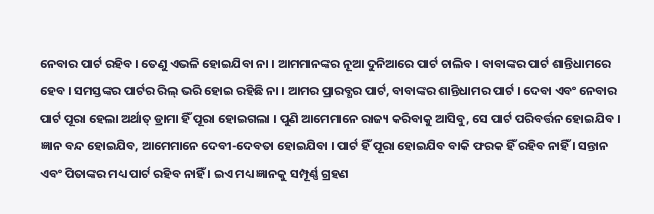ନେବାର ପାର୍ଟ ରହିବ । ତେଣୁ ଏଭଳି ହୋଇଯିବା ନା । ଆମମାନଙ୍କର ନୂଆ ଦୁନିଆରେ ପାର୍ଟ ଚାଲିବ । ବାବାଙ୍କର ପାର୍ଟ ଶାନ୍ତିଧାମରେ ହେବ । ସମସ୍ତଙ୍କର ପାର୍ଟର ରିଲ୍ ଭରି ହୋଇ ରହିଛି ନା । ଆମର ପ୍ରାରବ୍ଧର ପାର୍ଟ, ବାବାଙ୍କର ଶାନ୍ତିଧାମର ପାର୍ଟ । ଦେବା ଏବଂ ନେବାର ପାର୍ଟ ପୂରା ହେଲା ଅର୍ଥାତ୍ ଡ୍ରାମା ହିଁ ପୂରା ହୋଇଗଲା । ପୁଣି ଆମେମାନେ ରାଜ୍ୟ କରିବାକୁ ଆସିବୁ, ସେ ପାର୍ଟ ପରିବର୍ତ୍ତନ ହୋଇଯିବ । ଜ୍ଞାନ ବନ୍ଦ ହୋଇଯିବ, ଆମେମାନେ ଦେବୀ-ଦେବତା ହୋଇଯିବା । ପାର୍ଟ ହିଁ ପୂରା ହୋଇଯିବ ବାକି ଫରକ ହିଁ ରହିବ ନାହିଁ । ସନ୍ତାନ ଏବଂ ପିତାଙ୍କର ମଧ୍ୟ ପାର୍ଟ ରହିବ ନାହିଁ । ଇଏ ମଧ୍ୟ ଜ୍ଞାନକୁ ସମ୍ପୂର୍ଣ୍ଣ ଗ୍ରହଣ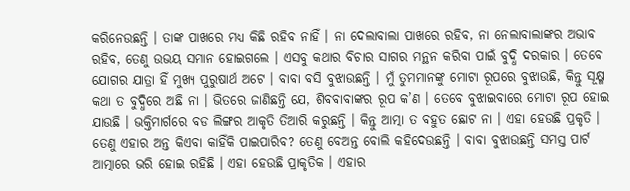କରିନେଉଛନ୍ତି । ତାଙ୍କ ପାଖରେ ମଧ୍ୟ କିଛି ରହିବ ନାହିଁ । ନା ଦେଲାବାଲା ପାଖରେ ରହିବ, ନା ନେଲାବାଲାଙ୍କର ଅଭାବ ରହିବ, ତେଣୁ ଉଭୟ ସମାନ ହୋଇଗଲେ । ଏସବୁ କଥାର ବିଚାର ସାଗର ମନ୍ଥନ କରିବା ପାଇଁ ବୁଦ୍ଧି ଦରକାର । ତେବେ ଯୋଗର ଯାତ୍ରା ହିଁ ମୁଖ୍ୟ ପୁରୁଷାର୍ଥ ଅଟେ । ବାବା ବସି ବୁଝାଉଛନ୍ତି । ମୁଁ ତୁମମାନଙ୍କୁ ମୋଟା ରୂପରେ ବୁଝାଉଛି, କିନ୍ତୁ ସୂକ୍ଷ୍ମ କଥା ତ ବୁଦ୍ଧିରେ ଅଛି ନା । ଭିତରେ ଜାଣିଛନ୍ତି ଯେ, ଶିବବାବାଙ୍କର ରୂପ କ’ଣ । ତେବେ ବୁଝାଇବାରେ ମୋଟା ରୂପ ହୋଇ ଯାଉଛି । ଭକ୍ତିମାର୍ଗରେ ବଡ ଲିଙ୍ଗର ଆକୃତି ତିଆରି କରୁଛନ୍ତି । କିନ୍ତୁ ଆତ୍ମା ତ ବହୁତ ଛୋଟ ନା । ଏହା ହେଉଛି ପ୍ରକୃତି । ତେଣୁ ଏହାର ଅନ୍ତ କିଏବା କାହିଁକି ପାଇପାରିବ? ତେଣୁ ବେଅନ୍ତ ବୋଲି କହିଦେଉଛନ୍ତି । ବାବା ବୁଝାଉଛନ୍ତି ସମସ୍ତ ପାର୍ଟ ଆତ୍ମାରେ ଭରି ହୋଇ ରହିଛି । ଏହା ହେଉଛି ପ୍ରାକୃତିକ । ଏହାର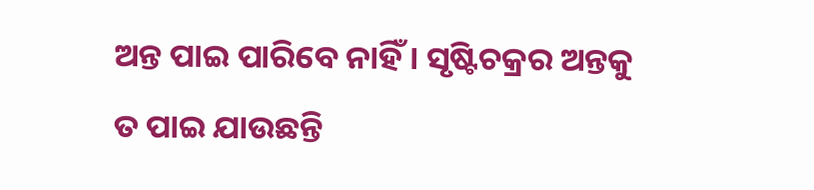ଅନ୍ତ ପାଇ ପାରିବେ ନାହିଁ । ସୃଷ୍ଟିଚକ୍ରର ଅନ୍ତକୁ ତ ପାଇ ଯାଉଛନ୍ତି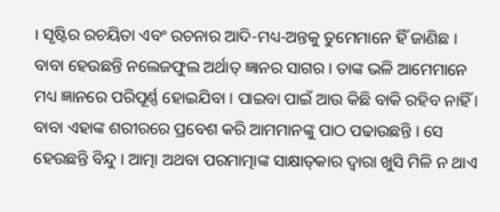। ସୃଷ୍ଟିର ରଚୟିତା ଏବଂ ରଚନାର ଆଦି-ମଧ୍ୟ-ଅନ୍ତକୁ ତୁମେମାନେ ହିଁ ଜାଣିଛ । ବାବା ହେଉଛନ୍ତି ନଲେଜଫୁଲ ଅର୍ଥାତ୍ ଜ୍ଞାନର ସାଗର । ତାଙ୍କ ଭଳି ଆମେମାନେ ମଧ୍ୟ ଜ୍ଞାନରେ ପରିପୂର୍ଣ୍ଣ ହୋଇଯିବା । ପାଇବା ପାଇଁ ଆଉ କିଛି ବାକି ରହିବ ନାହିଁ । ବାବା ଏହାଙ୍କ ଶରୀରରେ ପ୍ରବେଶ କରି ଆମମାନଙ୍କୁ ପାଠ ପଢାଉଛନ୍ତି । ସେ ହେଉଛନ୍ତି ବିନ୍ଦୁ । ଆତ୍ମା ଅଥବା ପରମାତ୍ମାଙ୍କ ସାକ୍ଷାତ୍‌କାର ଦ୍ୱାରା ଖୁସି ମିଳି ନ ଥାଏ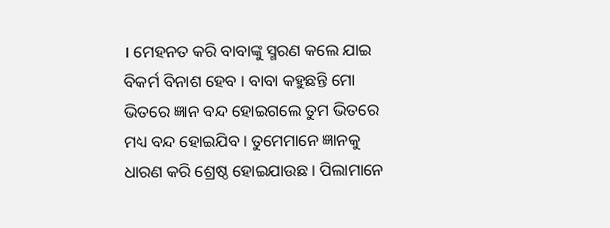। ମେହନତ କରି ବାବାଙ୍କୁ ସ୍ମରଣ କଲେ ଯାଇ ବିକର୍ମ ବିନାଶ ହେବ । ବାବା କହୁଛନ୍ତି ମୋ ଭିତରେ ଜ୍ଞାନ ବନ୍ଦ ହୋଇଗଲେ ତୁମ ଭିତରେ ମଧ୍ୟ ବନ୍ଦ ହୋଇଯିବ । ତୁମେମାନେ ଜ୍ଞାନକୁ ଧାରଣ କରି ଶ୍ରେଷ୍ଠ ହୋଇଯାଉଛ । ପିଲାମାନେ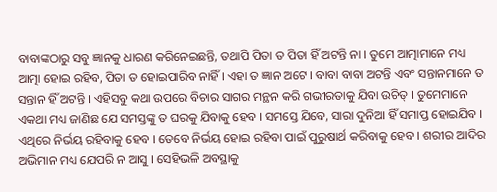ବାବାଙ୍କଠାରୁ ସବୁ ଜ୍ଞାନକୁ ଧାରଣ କରିନେଇଛନ୍ତି, ତଥାପି ପିତା ତ ପିତା ହିଁ ଅଟନ୍ତି ନା । ତୁମେ ଆତ୍ମାମାନେ ମଧ୍ୟ ଆତ୍ମା ହୋଇ ରହିବ, ପିତା ତ ହୋଇପାରିବ ନାହିଁ । ଏହା ତ ଜ୍ଞାନ ଅଟେ । ବାବା ବାବା ଅଟନ୍ତି ଏବଂ ସନ୍ତାନମାନେ ତ ସନ୍ତାନ ହିଁ ଅଟନ୍ତି । ଏହିସବୁ କଥା ଉପରେ ବିଚାର ସାଗର ମନ୍ଥନ କରି ଗଭୀରତାକୁ ଯିବା ଉଚିତ୍ । ତୁମେମାନେ ଏକଥା ମଧ୍ୟ ଜାଣିଛ ଯେ ସମସ୍ତଙ୍କୁ ତ ଘରକୁ ଯିବାକୁ ହେବ । ସମସ୍ତେ ଯିବେ, ସାରା ଦୁନିଆ ହିଁ ସମାପ୍ତ ହୋଇଯିବ । ଏଥିରେ ନିର୍ଭୟ ରହିବାକୁ ହେବ । ତେବେ ନିର୍ଭୟ ହୋଇ ରହିବା ପାଇଁ ପୁରୁଷାର୍ଥ କରିବାକୁ ହେବ । ଶରୀର ଆଦିର ଅଭିମାନ ମଧ୍ୟ ଯେପରି ନ ଆସୁ । ସେହିଭଳି ଅବସ୍ଥାକୁ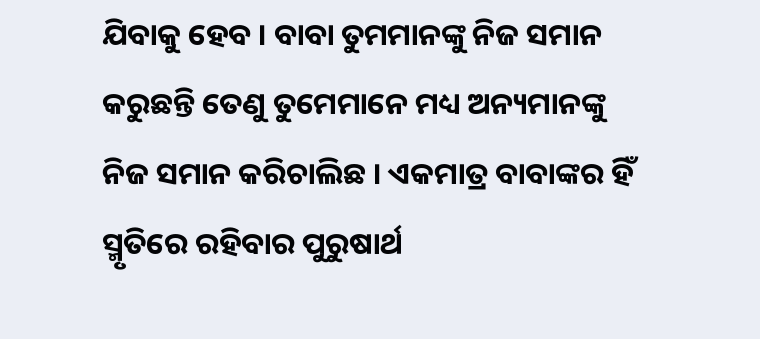ଯିବାକୁ ହେବ । ବାବା ତୁମମାନଙ୍କୁ ନିଜ ସମାନ କରୁଛନ୍ତି ତେଣୁ ତୁମେମାନେ ମଧ୍ୟ ଅନ୍ୟମାନଙ୍କୁ ନିଜ ସମାନ କରିଚାଲିଛ । ଏକମାତ୍ର ବାବାଙ୍କର ହିଁ ସ୍ମୃତିରେ ରହିବାର ପୁରୁଷାର୍ଥ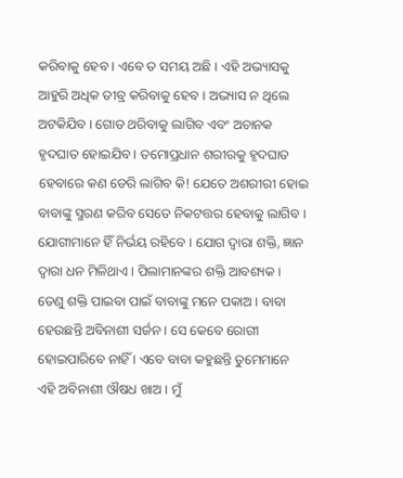କରିବାକୁ ହେବ । ଏବେ ତ ସମୟ ଅଛି । ଏହି ଅଭ୍ୟାସକୁ ଆହୁରି ଅଧିକ ତୀବ୍ର କରିବାକୁ ହେବ । ଅଭ୍ୟାସ ନ ଥିଲେ ଅଟକିଯିବ । ଗୋଡ ଥରିବାକୁ ଲାଗିବ ଏବଂ ଅଚାନକ ହୃଦଘାତ ହୋଇଯିବ । ତମୋପ୍ରଧାନ ଶରୀରକୁ ହୃଦଘାତ ହେବାରେ କଣ ଡେରି ଲାଗିବ କି! ଯେତେ ଅଶରୀରୀ ହୋଇ ବାବାଙ୍କୁ ସ୍ମରଣ କରିବ ସେତେ ନିକଟତ୍ତର ହେବାକୁ ଲାଗିବ । ଯୋଗୀମାନେ ହିଁ ନିର୍ଭୟ ରହିବେ । ଯୋଗ ଦ୍ୱାରା ଶକ୍ତି, ଜ୍ଞାନ ଦ୍ୱାରା ଧନ ମିଳିଥାଏ । ପିଲାମାନଙ୍କର ଶକ୍ତି ଆବଶ୍ୟକ । ତେଣୁ ଶକ୍ତି ପାଇବା ପାଇଁ ବାବାଙ୍କୁ ମନେ ପକାଅ । ବାବା ହେଉଛନ୍ତି ଅବିନାଶୀ ସର୍ଜନ । ସେ କେବେ ରୋଗୀ ହୋଇପାରିବେ ନାହିଁ । ଏବେ ବାବା କହୁଛନ୍ତି ତୁମେମାନେ ଏହି ଅବିନାଶୀ ଔଷଧ ଖାଅ । ମୁଁ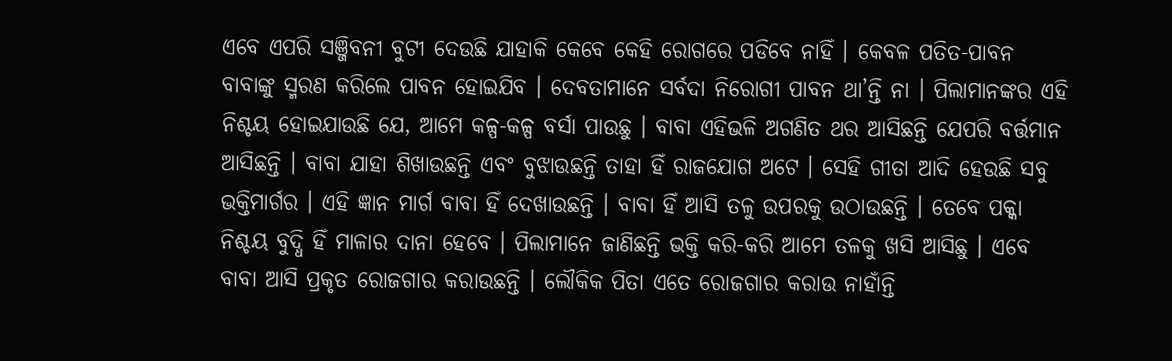ଏବେ ଏପରି ସଞ୍ଜିବନୀ ବୁଟୀ ଦେଉଛି ଯାହାକି କେବେ କେହି ରୋଗରେ ପଡିବେ ନାହିଁ । କେବଳ ପତିତ-ପାବନ ବାବାଙ୍କୁ ସ୍ମରଣ କରିଲେ ପାବନ ହୋଇଯିବ । ଦେବତାମାନେ ସର୍ବଦା ନିରୋଗୀ ପାବନ ଥା’ନ୍ତି ନା । ପିଲାମାନଙ୍କର ଏହି ନିଶ୍ଚୟ ହୋଇଯାଉଛି ଯେ, ଆମେ କଳ୍ପ-କଳ୍ପ ବର୍ସା ପାଉଛୁ । ବାବା ଏହିଭଳି ଅଗଣିତ ଥର ଆସିଛନ୍ତି ଯେପରି ବର୍ତ୍ତମାନ ଆସିଛନ୍ତି । ବାବା ଯାହା ଶିଖାଉଛନ୍ତି ଏବଂ ବୁଝାଉଛନ୍ତି ତାହା ହିଁ ରାଜଯୋଗ ଅଟେ । ସେହି ଗୀତା ଆଦି ହେଉଛି ସବୁ ଭକ୍ତିମାର୍ଗର । ଏହି ଜ୍ଞାନ ମାର୍ଗ ବାବା ହିଁ ଦେଖାଉଛନ୍ତି । ବାବା ହିଁ ଆସି ତଳୁ ଉପରକୁ ଉଠାଉଛନ୍ତି । ତେବେ ପକ୍କା ନିଶ୍ଚୟ ବୁଦ୍ଧି ହିଁ ମାଳାର ଦାନା ହେବେ । ପିଲାମାନେ ଜାଣିଛନ୍ତି ଭକ୍ତି କରି-କରି ଆମେ ତଳକୁ ଖସି ଆସିଛୁ । ଏବେ ବାବା ଆସି ପ୍ରକୃତ ରୋଜଗାର କରାଉଛନ୍ତି । ଲୌକିକ ପିତା ଏତେ ରୋଜଗାର କରାଉ ନାହାଁନ୍ତି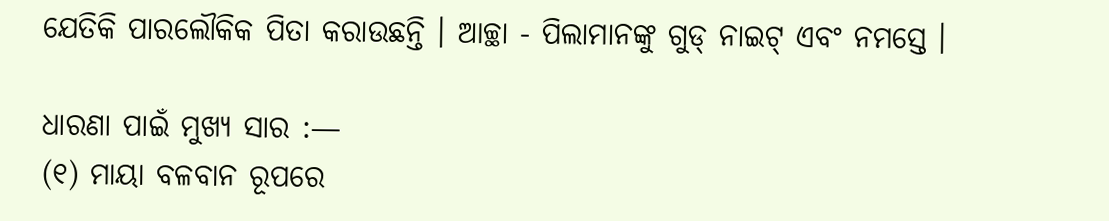ଯେତିକି ପାରଲୌକିକ ପିତା କରାଉଛନ୍ତି । ଆଚ୍ଛା - ପିଲାମାନଙ୍କୁ ଗୁଡ୍ ନାଇଟ୍ ଏବଂ ନମସ୍ତେ ।

ଧାରଣା ପାଇଁ ମୁଖ୍ୟ ସାର :—
(୧) ମାୟା ବଳବାନ ରୂପରେ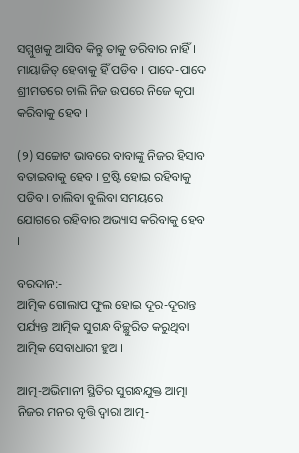ସମ୍ମୁଖକୁ ଆସିବ କିନ୍ତୁ ତାକୁ ଡରିବାର ନାହିଁ । ମାୟାଜିତ୍ ହେବାକୁ ହିଁ ପଡିବ । ପାଦେ-ପାଦେ ଶ୍ରୀମତରେ ଚାଲି ନିଜ ଉପରେ ନିଜେ କୃପା କରିବାକୁ ହେବ ।

(୨) ସଚ୍ଚୋଟ ଭାବରେ ବାବାଙ୍କୁ ନିଜର ହିସାବ ବତାଇବାକୁ ହେବ । ଟ୍ରଷ୍ଟି ହୋଇ ରହିବାକୁ ପଡିବ । ଚାଲିବା ବୁଲିବା ସମୟରେ ଯୋଗରେ ରହିବାର ଅଭ୍ୟାସ କରିବାକୁ ହେବ ।

ବରଦାନ:-
ଆତ୍ମିକ ଗୋଲାପ ଫୁଲ ହୋଇ ଦୂର-ଦୂରାନ୍ତ ପର୍ଯ୍ୟନ୍ତ ଆତ୍ମିକ ସୁଗନ୍ଧ ବିଚ୍ଛୁରିତ କରୁଥିବା ଆତ୍ମିକ ସେବାଧାରୀ ହୁଅ ।

ଆତ୍ମ-ଅଭିମାନୀ ସ୍ଥିତିର ସୁଗନ୍ଧଯୁକ୍ତ ଆତ୍ମା ନିଜର ମନର ବୃତ୍ତି ଦ୍ୱାରା ଆତ୍ମ-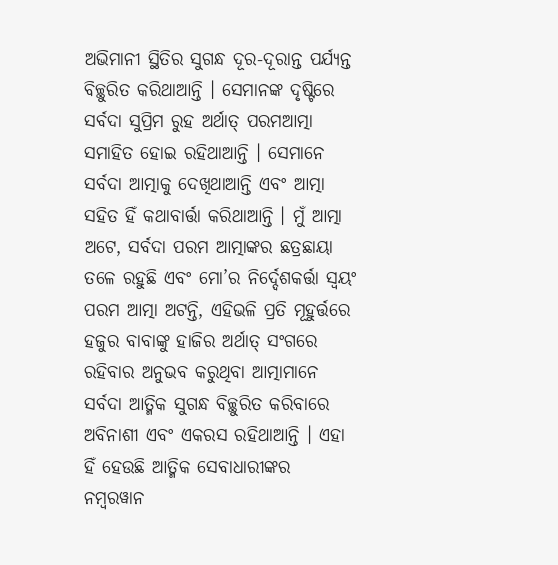ଅଭିମାନୀ ସ୍ଥିତିର ସୁଗନ୍ଧ ଦୂର-ଦୂରାନ୍ତ ପର୍ଯ୍ୟନ୍ତ ବିଚ୍ଛୁରିତ କରିଥାଆନ୍ତି । ସେମାନଙ୍କ ଦୃଷ୍ଟିରେ ସର୍ବଦା ସୁପ୍ରିମ ରୁହ ଅର୍ଥାତ୍ ପରମଆତ୍ମା ସମାହିତ ହୋଇ ରହିଥାଆନ୍ତି । ସେମାନେ ସର୍ବଦା ଆତ୍ମାକୁ ଦେଖିଥାଆନ୍ତି ଏବଂ ଆତ୍ମା ସହିତ ହିଁ କଥାବାର୍ତ୍ତା କରିଥାଆନ୍ତି । ମୁଁ ଆତ୍ମା ଅଟେ, ସର୍ବଦା ପରମ ଆତ୍ମାଙ୍କର ଛତ୍ରଛାୟା ତଳେ ରହୁଛି ଏବଂ ମୋ’ର ନିର୍ଦ୍ଦେଶକର୍ତ୍ତା ସ୍ୱୟଂ ପରମ ଆତ୍ମା ଅଟନ୍ତି, ଏହିଭଳି ପ୍ରତି ମୂହୁର୍ତ୍ତରେ ହଜୁର ବାବାଙ୍କୁ ହାଜିର ଅର୍ଥାତ୍ ସଂଗରେ ରହିବାର ଅନୁଭବ କରୁଥିବା ଆତ୍ମାମାନେ ସର୍ବଦା ଆତ୍ମିକ ସୁଗନ୍ଧ ବିଚ୍ଛୁରିତ କରିବାରେ ଅବିନାଶୀ ଏବଂ ଏକରସ ରହିଥାଆନ୍ତି । ଏହା ହିଁ ହେଉଛି ଆତ୍ମିକ ସେବାଧାରୀଙ୍କର ନମ୍ବରୱାନ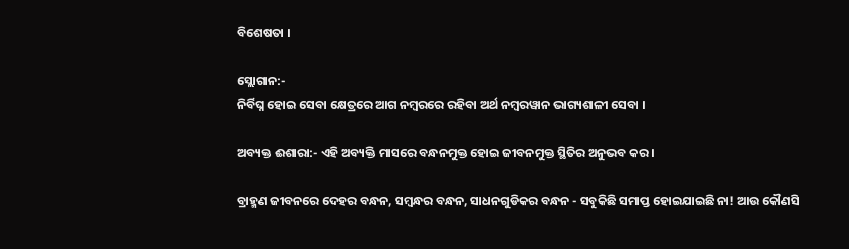ବିଶେଷତା ।

ସ୍ଲୋଗାନ:-
ନିର୍ବିଘ୍ନ ହୋଇ ସେବା କ୍ଷେତ୍ରରେ ଆଗ ନମ୍ବରରେ ରହିବା ଅର୍ଥ ନମ୍ବରୱାନ ଭାଗ୍ୟଶାଳୀ ସେବା ।

ଅବ୍ୟକ୍ତ ଈଶାରା:- ଏହି ଅବ୍ୟକ୍ତି ମାସରେ ବନ୍ଧନମୁକ୍ତ ହୋଇ ଜୀବନମୁକ୍ତ ସ୍ଥିତିର ଅନୁଭବ କର ।

ବ୍ରାହ୍ମଣ ଜୀବନରେ ଦେହର ବନ୍ଧନ, ସମ୍ବନ୍ଧର ବନ୍ଧନ, ସାଧନଗୁଡିକର ବନ୍ଧନ - ସବୁକିଛି ସମାପ୍ତ ହୋଇଯାଇଛି ନା! ଆଉ କୌଣସି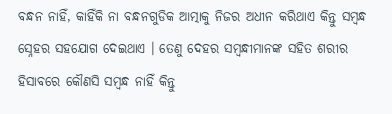ବନ୍ଧନ ନାହିଁ, କାହିଁକି ନା ବନ୍ଧନଗୁଡିକ ଆତ୍ମାକୁ ନିଜର ଅଧୀନ କରିଥାଏ କିନ୍ତୁ ସମ୍ବନ୍ଧ ସ୍ନେହର ସହଯୋଗ ଦେଇଥାଏ । ତେଣୁ ଦେହର ସମ୍ବନ୍ଧୀମାନଙ୍କ ସହିତ ଶରୀର ହିସାବରେ କୌଣସି ସମ୍ବନ୍ଧ ନାହିଁ କିନ୍ତୁ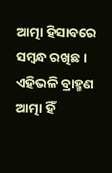ଆତ୍ମା ହିସାବରେ ସମ୍ବନ୍ଧ ରଖିଛ । ଏହିଭଳି ବ୍ରାହ୍ମଣ ଆତ୍ମା ହିଁ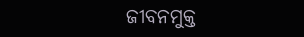ଜୀବନମୁକ୍ତ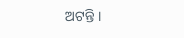ଅଟନ୍ତି ।